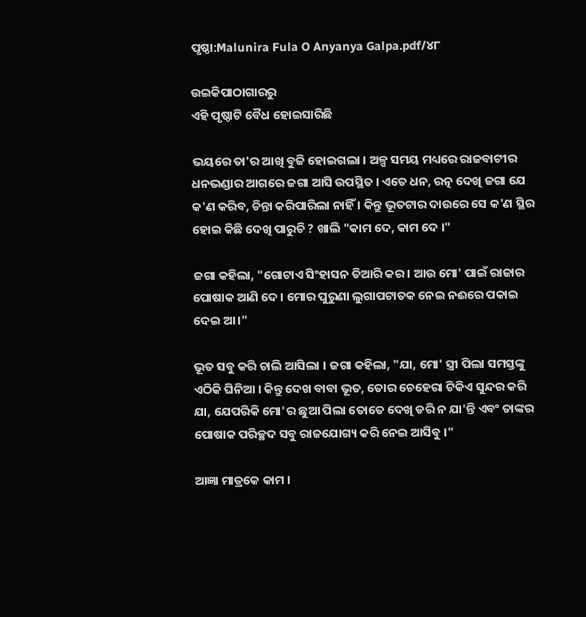ପୃଷ୍ଠା:Malunira Fula O Anyanya Galpa.pdf/୪୮

ଉଇକିପାଠାଗାର‌ରୁ
ଏହି ପୃଷ୍ଠାଟି ବୈଧ ହୋଇସାରିଛି

ଭୟରେ ତା'ର ଆଖି ବୁଜି ହୋଇଗଲା । ଅଳ୍ପ ସମୟ ମଧ୍ୟରେ ରାଜବାଟୀର ଧନଭଣ୍ଡାର ଆଗରେ ଜଗା ଆସି ଉପସ୍ଥିତ । ଏତେ ଧନ, ରତ୍ନ ଦେଖି ଜଗା ଯେ କ'ଣ କରିବ, ଚିନ୍ତା କରିପାରିଲା ନାହିଁ । କିନ୍ତୁ ଭୂତଟାର ଦାଉରେ ସେ କ'ଣ ସ୍ଥିର ହୋଇ କିଛି ଦେଖି ପାରୁଚି ? ଖାଲି "କାମ ଦେ, କାମ ଦେ ।"

ଜଗା କହିଲା, "ଗୋଟାଏ ସିଂହାସନ ତିଆରି କର । ଆଉ ମୋ' ପାଇଁ ରାଜାର ପୋଷାକ ଆଣି ଦେ । ମୋର ପୁରୁଣା ଲୁଗାପଟାତକ ନେଇ ନଈରେ ପକାଇ ଦେଇ ଆ ।"

ଭୂତ ସବୁ କରି ଚାଲି ଆସିଲା । ଜଗା କହିଲା, "ଯା, ମୋ' ସ୍ତ୍ରୀ ପିଲା ସମସ୍ତଙ୍କୁ ଏଠିକି ଘିନିଆ । କିନ୍ତୁ ଦେଖ ବାବା ଭୂତ, ତୋର ଚେହେରା ଟିକିଏ ସୁନ୍ଦର କରି ଯା, ଯେପରିକି ମୋ'ର ଛୁଆ ପିଲା ତୋତେ ଦେଖି ଡରି ନ ଯା'ନ୍ତି ଏବଂ ତାଙ୍କର ପୋଷାକ ପରିଚ୍ଛଦ ସବୁ ରାଜଯୋଗ୍ୟ କରି ନେଇ ଆସିବୁ ।"

ଆଜ୍ଞା ମାତ୍ରକେ କାମ ।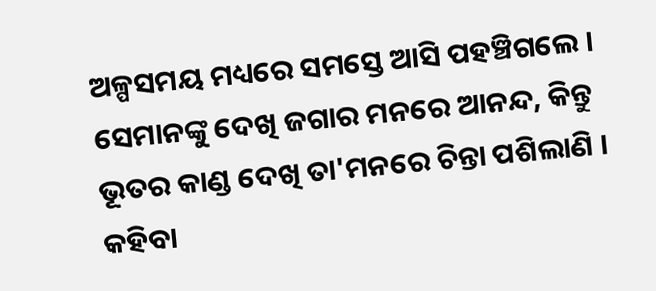ଅଳ୍ପସମୟ ମଧ୍ୟରେ ସମସ୍ତେ ଆସି ପହଞ୍ଚିଗଲେ । ସେମାନଙ୍କୁ ଦେଖି ଜଗାର ମନରେ ଆନନ୍ଦ, କିନ୍ତୁ ଭୂତର କାଣ୍ଡ ଦେଖି ତା'ମନରେ ଚିନ୍ତା ପଶିଲାଣି । କହିବା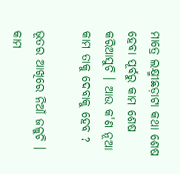ମାତ୍ରେ ଲକ୍ଷ୍ମୀଛଡ଼ାଟା କଥା ଶେଷ ହେବା ପୂର୍ବରୁ କାମ ଶେଷ କରିଆସୁଚି । ଆଉ କ'ଣ ନୂଆ କାମ ତାକୁ ଦେବାକୁ ହେବ ?

ଭୂତର ଆଖିରେ ନିଆଁ ଜଳୁଚି । କାମ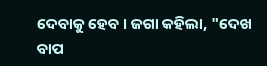ଦେବାକୁ ହେବ । ଜଗା କହିଲା, "ଦେଖ ବାପ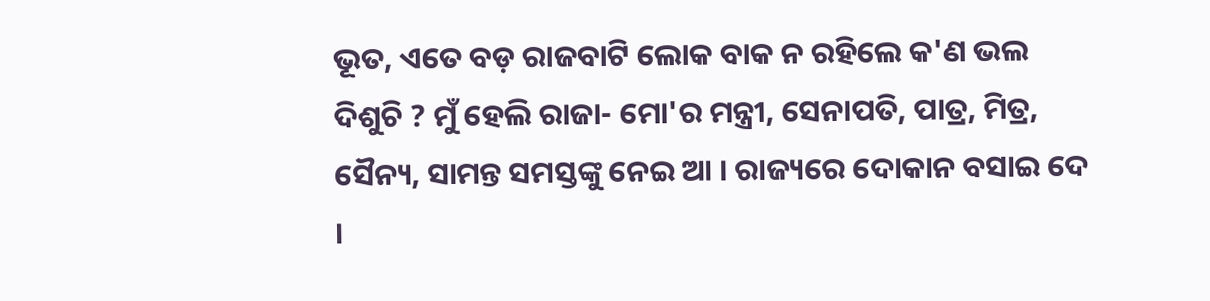ଭୂତ, ଏତେ ବଡ଼ ରାଜବାଟି ଲୋକ ବାକ ନ ରହିଲେ କ'ଣ ଭଲ ଦିଶୁଚି ? ମୁଁ ହେଲି ରାଜା- ମୋ'ର ମନ୍ତ୍ରୀ, ସେନାପତି, ପାତ୍ର, ମିତ୍ର, ସୈନ୍ୟ, ସାମନ୍ତ ସମସ୍ତଙ୍କୁ ନେଇ ଆ । ରାଜ୍ୟରେ ଦୋକାନ ବସାଇ ଦେ ।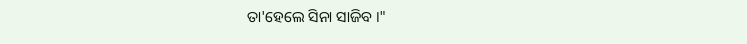ତା'ହେଲେ ସିନା ସାଜିବ ।"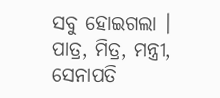ସବୁ ହୋଇଗଲା । ପାତ୍ର, ମିତ୍ର, ମନ୍ତ୍ରୀ, ସେନାପତି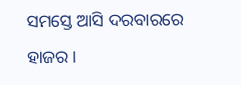ସମସ୍ତେ ଆସି ଦରବାରରେ ହାଜର ।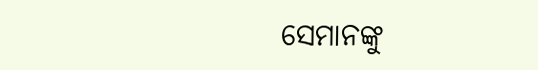ସେମାନଙ୍କୁ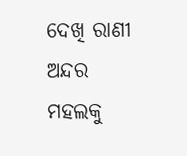ଦେଖି ରାଣୀ ଅନ୍ଦର ମହଲକୁ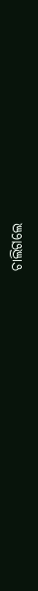ଚାଲିଗଲେ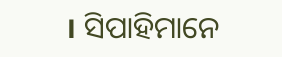। ସିପାହିମାନେ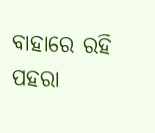ବାହାରେ ରହି ପହରା